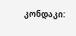კონდაკი: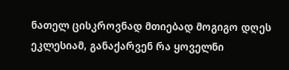ნათელ ცისკროვნად მთიებად მოგიგო დღეს ეკლესიამ, განაქარვენ რა ყოველნი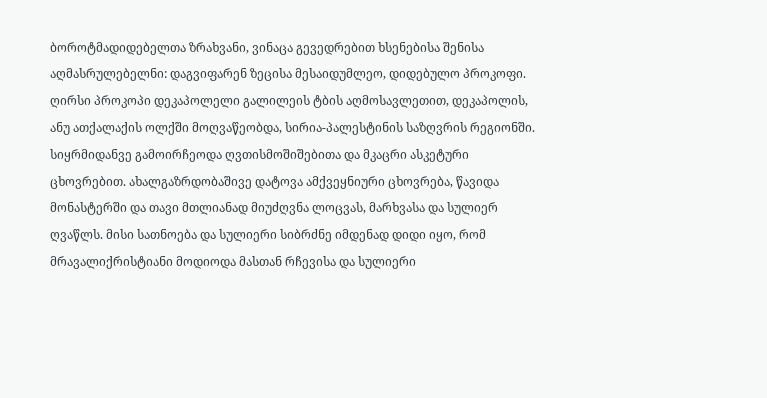ბოროტმადიდებელთა ზრახვანი, ვინაცა გევედრებით ხსენებისა შენისა აღმასრულებელნი: დაგვიფარენ ზეცისა მესაიდუმლეო, დიდებულო პროკოფი.
ღირსი პროკოპი დეკაპოლელი გალილეის ტბის აღმოსავლეთით, დეკაპოლის, ანუ ათქალაქის ოლქში მოღვაწეობდა, სირია-პალესტინის საზღვრის რეგიონში.
სიყრმიდანვე გამოირჩეოდა ღვთისმოშიშებითა და მკაცრი ასკეტური ცხოვრებით. ახალგაზრდობაშივე დატოვა ამქვეყნიური ცხოვრება, წავიდა მონასტერში და თავი მთლიანად მიუძღვნა ლოცვას, მარხვასა და სულიერ ღვაწლს. მისი სათნოება და სულიერი სიბრძნე იმდენად დიდი იყო, რომ მრავალიქრისტიანი მოდიოდა მასთან რჩევისა და სულიერი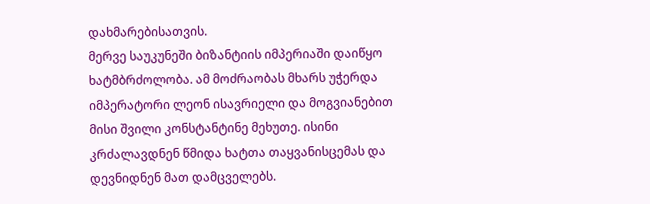დახმარებისათვის.
მერვე საუკუნეში ბიზანტიის იმპერიაში დაიწყო ხატმბრძოლობა. ამ მოძრაობას მხარს უჭერდა იმპერატორი ლეონ ისავრიელი და მოგვიანებით მისი შვილი კონსტანტინე მეხუთე. ისინი კრძალავდნენ წმიდა ხატთა თაყვანისცემას და დევნიდნენ მათ დამცველებს.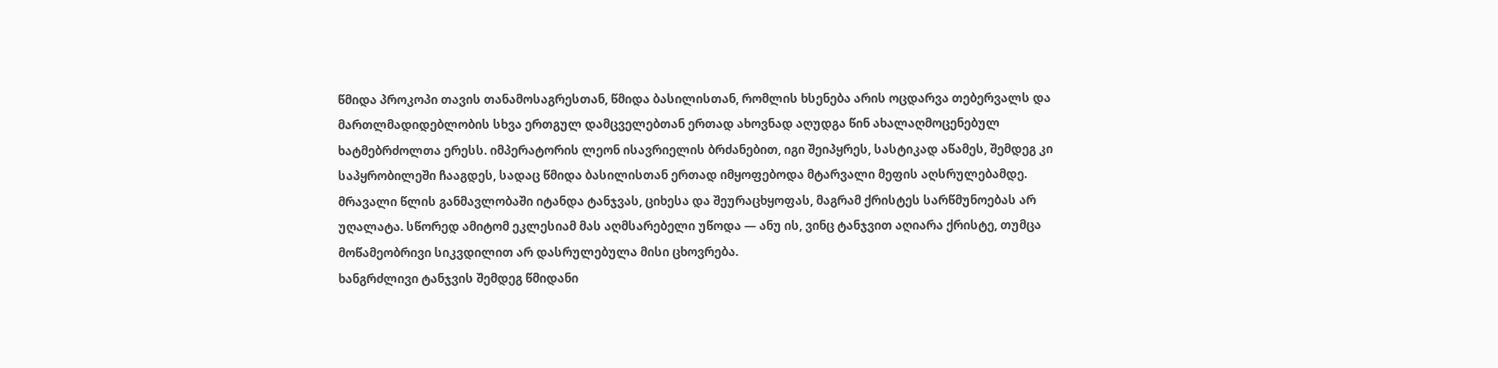წმიდა პროკოპი თავის თანამოსაგრესთან, წმიდა ბასილისთან, რომლის ხსენება არის ოცდარვა თებერვალს და მართლმადიდებლობის სხვა ერთგულ დამცველებთან ერთად ახოვნად აღუდგა წინ ახალაღმოცენებულ ხატმებრძოლთა ერესს. იმპერატორის ლეონ ისავრიელის ბრძანებით, იგი შეიპყრეს, სასტიკად აწამეს, შემდეგ კი საპყრობილეში ჩააგდეს, სადაც წმიდა ბასილისთან ერთად იმყოფებოდა მტარვალი მეფის აღსრულებამდე.
მრავალი წლის განმავლობაში იტანდა ტანჯვას, ციხესა და შეურაცხყოფას, მაგრამ ქრისტეს სარწმუნოებას არ უღალატა. სწორედ ამიტომ ეკლესიამ მას აღმსარებელი უწოდა — ანუ ის, ვინც ტანჯვით აღიარა ქრისტე, თუმცა მოწამეობრივი სიკვდილით არ დასრულებულა მისი ცხოვრება.
ხანგრძლივი ტანჯვის შემდეგ წმიდანი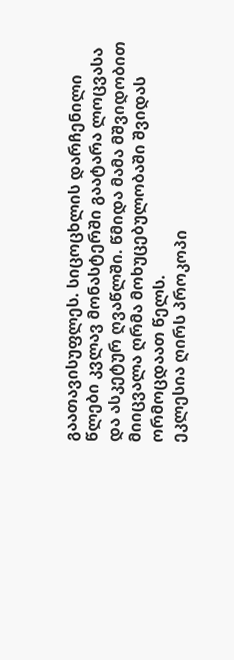გაათავისუფლეს. სიცოცხლის დარჩენილი წლები კვლავ მონასტერში გაატარა ლოცვასა და ასკეტურ ღვაწლში. წმიდა მამა მშვიდობით მიიცვალა ღრმა მოხუცებულობაში შვიდას ორმოცდაათ წელს.
ეკლესია ღირს პროკოპი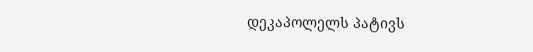დეკაპოლელს პატივს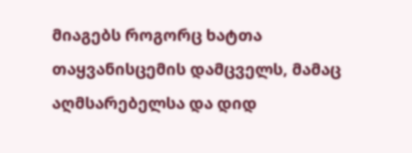მიაგებს როგორც ხატთა თაყვანისცემის დამცველს, მამაც აღმსარებელსა და დიდ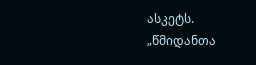ასკეტს.
„წმიდანთა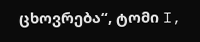ცხოვრება“, ტომი I,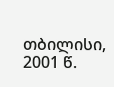თბილისი, 2001 წ.